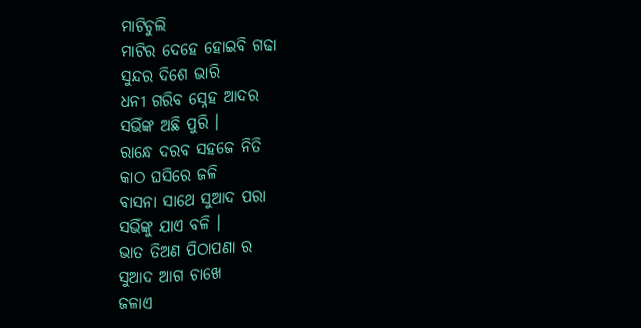ମାଟିଚୁଲି
ମାଟିର ଦେହେ ହୋଇବି ଗଢା
ସୁନ୍ଦର ଦିଶେ ଭାରି
ଧନୀ ଗରିବ ସ୍ନେହ ଆଦର
ସଭିଁଙ୍କ ଅଛି ପୁରି ।
ରାନ୍ଧେ ଦରବ ସହଜେ ନିତି
କାଠ ଘସିରେ ଜଳି
ବାସନା ସାଥେ ସୁଆଦ ପରା
ସଭିଁଙ୍କୁ ଯାଏ ବଳି ।
ଭାତ ତିଅଣ ପିଠାପଣା ର
ସୁଆଦ ଆଗ ଚାଖେ
ଜଳାଏ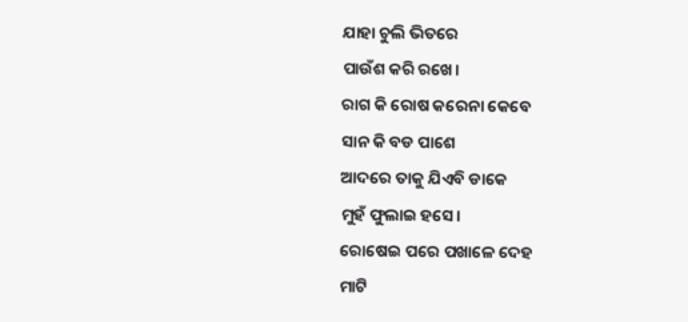ଯାହା ଚୁଲି ଭିତରେ
ପାଉଁଶ କରି ରଖେ।
ରାଗ କି ରୋଷ କରେନା କେବେ
ସାନ କି ବଡ ପାଶେ
ଆଦରେ ତାକୁ ଯିଏବି ଡାକେ
ମୁହଁ ଫୁଲାଇ ହସେ।
ରୋଷେଇ ପରେ ପଖାଳେ ଦେହ
ମାଟି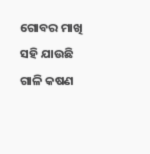ଗୋବର ମାଖି
ସହି ଯାଉଛି ଗାଳି କଷଣ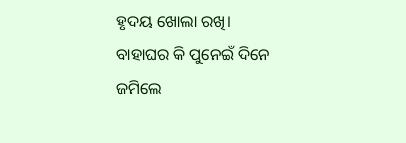ହୃଦୟ ଖୋଲା ରଖି।
ବାହାଘର କି ପୁନେଇଁ ଦିନେ
ଜମିଲେ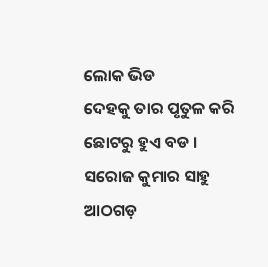ଲୋକ ଭିଡ
ଦେହକୁ ତାର ପୃତୁଳ କରି
ଛୋଟରୁ ହୁଏ ବଡ ।
ସରୋଜ କୁମାର ସାହୁ
ଆଠଗଡ଼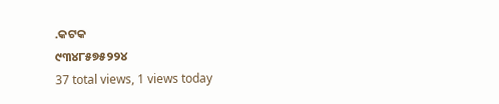.କଟକ
୯୩୪୮୫୭୫୨୨୪
37 total views, 1 views today